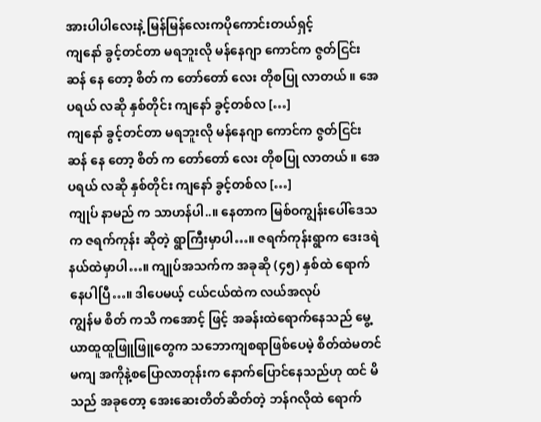အားပါပါလေးနဲ့ မြန်မြန်လေးကပိုကောင်းတယ်ရှင့်
ကျနော် ခွင့်တင်တာ မရဘူးလို မန်နေဂျာ ကောင်က ဇွတ်ငြင်းဆန် နေ တော့ စိတ် က တော်တော် လေး တိုစပြု လာတယ် ။ အေပရယ် လဆို နှစ်တိုင်း ကျနော် ခွင့်တစ်လ […]
ကျနော် ခွင့်တင်တာ မရဘူးလို မန်နေဂျာ ကောင်က ဇွတ်ငြင်းဆန် နေ တော့ စိတ် က တော်တော် လေး တိုစပြု လာတယ် ။ အေပရယ် လဆို နှစ်တိုင်း ကျနော် ခွင့်တစ်လ […]
ကျုပ် နာမည် က သာဟန်ပါ..။ နေတာက မြစ်ဝကျွန်းပေါ်ဒေသက ဇရက်ကုန်း ဆိုတဲ့ ရွာကြီးမှာပါ…။ ဇရက်ကုန်းရွာက ဒေးဒရဲ နယ်ထဲမှာပါ…။ ကျုပ်အသက်က အခုဆို (၄၅) နှစ်ထဲ ရောက်နေပါပြီ…။ ဒါပေမယ့် ငယ်ငယ်ထဲက လယ်အလုပ်
ကျွန်မ စိတ် ကသိ ကအောင့် ဖြင့် အခန်းထဲရောက်နေသည် မွေ့ယာထူထူဖြူဖြူတွေက သဘောကျစရာဖြစ်ပေမဲ့ စိတ်ထဲမတင်မကျ အကိုနဲ့စပြောလာတုန်းက နောက်ပြောင်နေသည်ဟု ထင် မိ သည် အခုတော့ အေးဆေးတိတ်ဆိတ်တဲ့ ဘန်ဂလိုထဲ ရောက်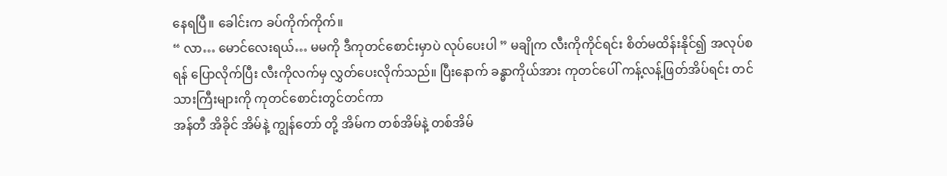နေရပြီ။ ခေါင်းက ခပ်ကိုက်ကိုက်။
“ လာ… မောင်လေးရယ်… မမကို ဒီကုတင်စောင်းမှာပဲ လုပ်ပေးပါ ” မချိုက လီးကိုကိုင်ရင်း စိတ်မထိန်းနိုင်၍ အလုပ်စရန် ပြောလိုက်ပြီး လီးကိုလက်မှ လွှတ်ပေးလိုက်သည်။ ပြီးနောက် ခန္ဓာကိုယ်အား ကုတင်ပေါ် ကန့်လန့်ဖြတ်အိပ်ရင်း တင်သားကြီးများကို ကုတင်စောင်းတွင်တင်ကာ
အန်တီ အိခိုင် အိမ်နဲ့ ကျွန်တော် တို့ အိမ်က တစ်အိမ်နဲ့ တစ်အိမ်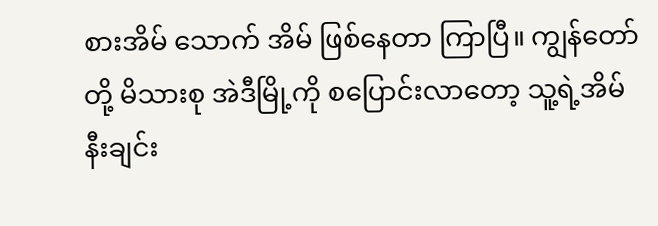စားအိမ် သောက် အိမ် ဖြစ်နေတာ ကြာပြီ။ ကျွန်တော်တို့ မိသားစု အဲဒီမြို့ကို စပြောင်းလာတော့ သူ့ရဲ့အိမ်နီးချင်း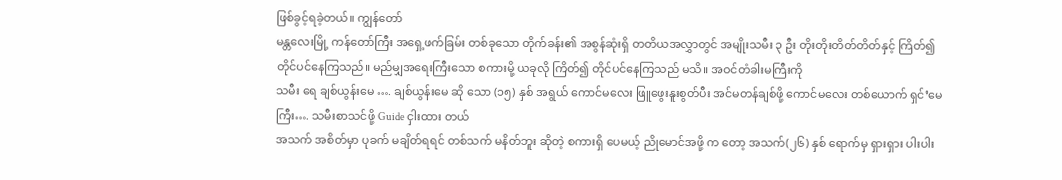ဖြစ်ခွင့်ရခဲ့တယ်။ ကျွန်တော်
မန္တလေးမြို့ ကန်တော်ကြီး အရှေ့ဖက်ခြမ်း တစ်ခုသော တိုက်ခန်း၏ အစွန်ဆုံးရှိ တတိယအလွှာတွင် အမျိုးသမီး ၃ ဦး တိုးတိုးတိတ်တိတ်နှင့် ကြိတ်၍ တိုင်ပင်နေကြသည်။ မည်မျှအရေးကြီးသော စကားမို့ ယခုလို ကြိတ်၍ တိုင်ပင်နေကြသည် မသိ။ အဝင်တံခါးမကြီးကို
သမီး ရေ ချစ်ယွန်းမေ …. ချစ်ယွန်းမေ ဆို သော (၁၅) နှစ် အရွယ် ကောင်မလေး ဖြူဖွေးနူးစွတ်ပီး အင်မတန်ချစ်ဖို့ ကောင်မလေး တစ်ယောက် ရှင်’မေကြီး…. သမီးစာသင်ဖို့ Guide ငှါးထား တယ်
အသက် အစိတ်မှာ ပုခက် မချိတ်ရရင် တစ်သက် မနိတ်ဘူး ဆိုတဲ့ စကားရှိ ပေမယ့် ညိုမောင်အဖို့ က တော့ အသက်(၂၆) နှစ် ရောက်မှ ရှားရှား ပါးပါး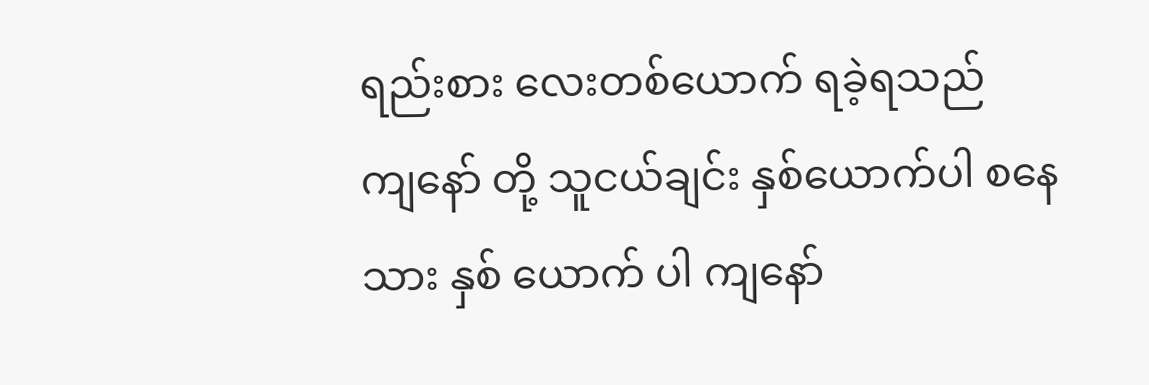ရည်းစား လေးတစ်ယောက် ရခဲ့ရသည်
ကျနော် တို့ သူငယ်ချင်း နှစ်ယောက်ပါ စနေသား နှစ် ယောက် ပါ ကျနော်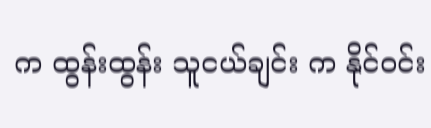က ထွန်းထွန်း သူငယ်ချင်း က နိုင်ဝင်း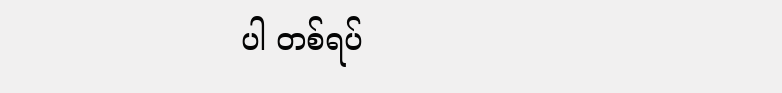ပါ တစ်ရပ်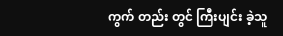ကွက် တည်း တွင် ကြီးပျင်း ခဲ့သူ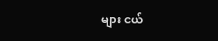များ ငယ်